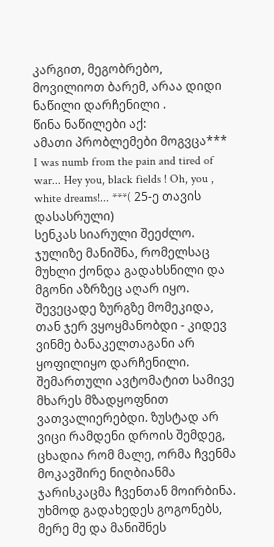კარგით, მეგობრებო, მოვილიოთ ბარემ, არაა დიდი ნაწილი დარჩენილი .
წინა ნაწილები აქ:
ამათი პრობლემები მოგვცა*** I was numb from the pain and tired of war... Hey you, black fields ! Oh, you , white dreams!... ***( 25-ე თავის დასასრული)
სენკას სიარული შეეძლო. ჯულიზე მანიშნა, რომელსაც მუხლი ქონდა გადახსნილი და მგონი აზრზეც აღარ იყო. შევეცადე ზურგზე მომეკიდა, თან ჯერ ვყოყმანობდი - კიდევ ვინმე ბანაკელთაგანი არ ყოფილიყო დარჩენილი. შემართული ავტომატით სამივე მხარეს მზადყოფნით ვათვალიერებდი. ზუსტად არ ვიცი რამდენი დროის შემდეგ, ცხადია რომ მალე, ორმა ჩვენმა მოკავშირე ნიღბიანმა ჯარისკაცმა ჩვენთან მოირბინა. უხმოდ გადახედეს გოგონებს, მერე მე და მანიშნეს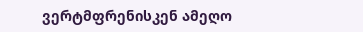ვერტმფრენისკენ ამეღო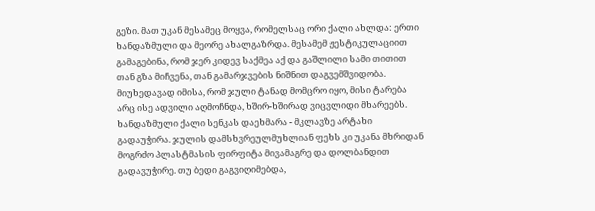გეზი. მათ უკან მესამეც მოყვა, რომელსაც ორი ქალი ახლდა: ერთი ხანდაზმული და მეორე ახალგაზრდა. მესამემ ჟესტიკულაციით გამაგებინა, რომ ჯერ კიდევ საქმეა აქ და გაშლილი სამი თითით თან გზა მიჩვენა, თან გამარჯვების ნიშნით დაგვემშვიდობა.
მიუხედავად იმისა, რომ ჯული ტანად მომცრო იყო, მისი ტარება არც ისე ადვილი აღმოჩნდა, ხშირ-ხშირად ვიცვლიდი მხარეებს. ხანდაზმული ქალი სენკას დაეხმარა - მკლავზე არტახი გადაუჭირა. ჯულის დამსხვრეულმუხლიან ფეხს კი უკანა მხრიდან მოგრძო პლასტმასის ფირფიტა მივამაგრე და დოლბანდით გადავუჭირე. თუ ბედი გაგვიღიმებდა,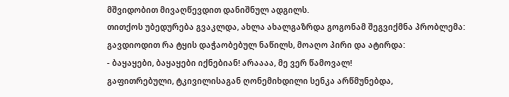მშვიდობით მივაღწევდით დანიშნულ ადგილს.
თითქოს უბედურება გვაკლდა, ახლა ახალგაზრდა გოგონამ შეგვიქმნა პრობლემა: გავდიოდით რა ტყის დაჭაობებულ ნაწილს, მოაღო პირი და ატირდა:
- ბაყაყები, ბაყაყები იქნებიან! არაააა, მე ვერ წამოვალ!
გაფითრებული, ტკივილისაგან ღონემიხდილი სენკა არწმუნებდა,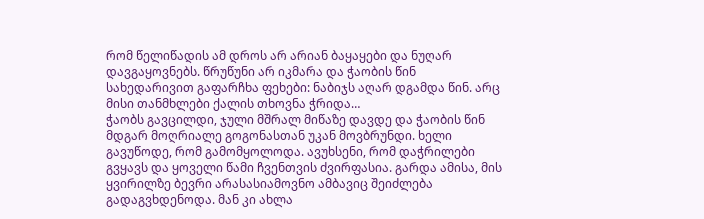რომ წელიწადის ამ დროს არ არიან ბაყაყები და ნუღარ დავგაყოვნებს. წრუწუნი არ იკმარა და ჭაობის წინ სახედარივით გაფარჩხა ფეხები: ნაბიჯს აღარ დგამდა წინ. არც მისი თანმხლები ქალის თხოვნა ჭრიდა…
ჭაობს გავცილდი, ჯული მშრალ მიწაზე დავდე და ჭაობის წინ მდგარ მოღრიალე გოგონასთან უკან მოვბრუნდი. ხელი გავუწოდე, რომ გამომყოლოდა. ავუხსენი, რომ დაჭრილები გვყავს და ყოველი წამი ჩვენთვის ძვირფასია. გარდა ამისა, მის ყვირილზე ბევრი არასასიამოვნო ამბავიც შეიძლება გადაგვხდენოდა. მან კი ახლა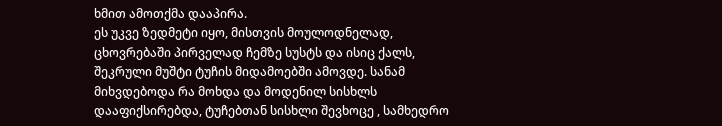ხმით ამოთქმა დააპირა.
ეს უკვე ზედმეტი იყო, მისთვის მოულოდნელად, ცხოვრებაში პირველად ჩემზე სუსტს და ისიც ქალს, შეკრული მუშტი ტუჩის მიდამოებში ამოვდე. სანამ მიხვდებოდა რა მოხდა და მოდენილ სისხლს დააფიქსირებდა, ტუჩებთან სისხლი შევხოცე , სამხედრო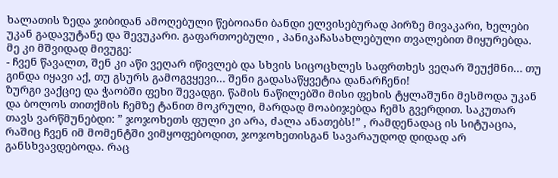ხალათის ზედა ჯიბიდან ამოღებული წებოიანი ბანდი ელვისებურად პირზე მივაკარი, ხელები უკან გადავუტანე და შევუკარი. გაფართოებული , პანიკაჩასახლებული თვალებით მიყურებდა. მე კი მშვიდად მივუგე:
- ჩვენ წავალთ, შენ კი აწი ვეღარ იწივლებ და სხვის სიცოცხლეს საფრთხეს ვეღარ შეუქმნი… თუ გინდა იყავი აქ, თუ გსურს გამოგვყევი… შენი გადასაწყვეტია დანარჩენი!
ზურგი ვაქციე და ჭაობში ფეხი შევადგი. წამის ნაწილებში მისი ფეხის ტყლაშუნი მესმოდა უკან და ბოლოს თითქმის ჩემზე ტანით მოკრული, მარდად მოაბიჯებდა ჩემს გვერდით. საკუთარ თავს ვარწმუნებდი: ” ჯოჯოხეთს ფული კი არა, ძალა ანათებს!” , რამდენადაც ის სიტუაცია, რაშიც ჩვენ იმ მომენტში ვიმყოფებოდით, ჯოჯოხეთისგან სავარაუდოდ დიდად არ განსხვავდებოდა. რაც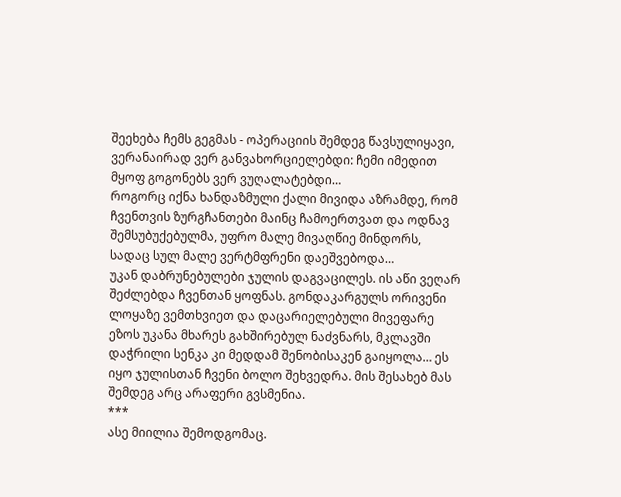შეეხება ჩემს გეგმას - ოპერაციის შემდეგ წავსულიყავი, ვერანაირად ვერ განვახორციელებდი: ჩემი იმედით მყოფ გოგონებს ვერ ვუღალატებდი…
როგორც იქნა ხანდაზმული ქალი მივიდა აზრამდე, რომ ჩვენთვის ზურგჩანთები მაინც ჩამოერთვათ და ოდნავ შემსუბუქებულმა, უფრო მალე მივაღწიე მინდორს, სადაც სულ მალე ვერტმფრენი დაეშვებოდა…
უკან დაბრუნებულები ჯულის დაგვაცილეს. ის აწი ვეღარ შეძლებდა ჩვენთან ყოფნას. გონდაკარგულს ორივენი ლოყაზე ვემთხვიეთ და დაცარიელებული მივეფარე ეზოს უკანა მხარეს გახშირებულ ნაძვნარს, მკლავში დაჭრილი სენკა კი მედდამ შენობისაკენ გაიყოლა… ეს იყო ჯულისთან ჩვენი ბოლო შეხვედრა. მის შესახებ მას შემდეგ არც არაფერი გვსმენია.
***
ასე მიილია შემოდგომაც.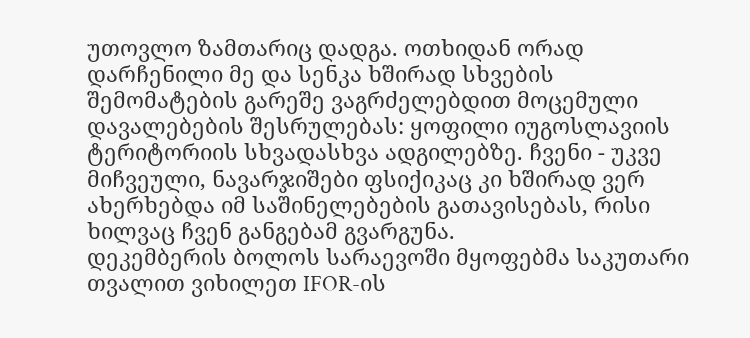უთოვლო ზამთარიც დადგა. ოთხიდან ორად დარჩენილი მე და სენკა ხშირად სხვების შემომატების გარეშე ვაგრძელებდით მოცემული დავალებების შესრულებას: ყოფილი იუგოსლავიის ტერიტორიის სხვადასხვა ადგილებზე. ჩვენი - უკვე მიჩვეული, ნავარჯიშები ფსიქიკაც კი ხშირად ვერ ახერხებდა იმ საშინელებების გათავისებას, რისი ხილვაც ჩვენ განგებამ გვარგუნა.
დეკემბერის ბოლოს სარაევოში მყოფებმა საკუთარი თვალით ვიხილეთ IFOR-ის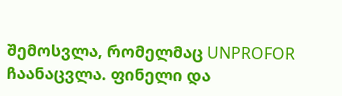შემოსვლა, რომელმაც UNPROFOR ჩაანაცვლა. ფინელი და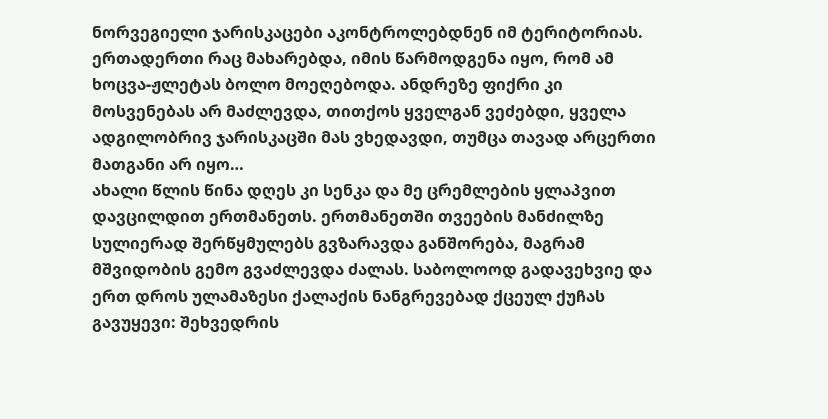ნორვეგიელი ჯარისკაცები აკონტროლებდნენ იმ ტერიტორიას. ერთადერთი რაც მახარებდა, იმის წარმოდგენა იყო, რომ ამ ხოცვა-ჟლეტას ბოლო მოეღებოდა. ანდრეზე ფიქრი კი მოსვენებას არ მაძლევდა, თითქოს ყველგან ვეძებდი, ყველა ადგილობრივ ჯარისკაცში მას ვხედავდი, თუმცა თავად არცერთი მათგანი არ იყო…
ახალი წლის წინა დღეს კი სენკა და მე ცრემლების ყლაპვით დავცილდით ერთმანეთს. ერთმანეთში თვეების მანძილზე სულიერად შერწყმულებს გვზარავდა განშორება, მაგრამ მშვიდობის გემო გვაძლევდა ძალას. საბოლოოდ გადავეხვიე და ერთ დროს ულამაზესი ქალაქის ნანგრევებად ქცეულ ქუჩას გავუყევი: შეხვედრის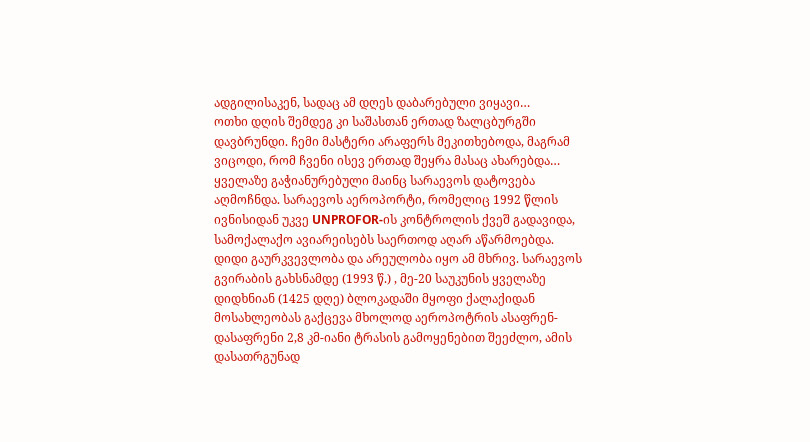ადგილისაკენ, სადაც ამ დღეს დაბარებული ვიყავი…
ოთხი დღის შემდეგ კი საშასთან ერთად ზალცბურგში დავბრუნდი. ჩემი მასტერი არაფერს მეკითხებოდა, მაგრამ ვიცოდი, რომ ჩვენი ისევ ერთად შეყრა მასაც ახარებდა…
ყველაზე გაჭიანურებული მაინც სარაევოს დატოვება აღმოჩნდა. სარაევოს აეროპორტი, რომელიც 1992 წლის ივნისიდან უკვე UNPROFOR-ის კონტროლის ქვეშ გადავიდა, სამოქალაქო ავიარეისებს საერთოდ აღარ აწარმოებდა. დიდი გაურკვევლობა და არეულობა იყო ამ მხრივ. სარაევოს გვირაბის გახსნამდე (1993 წ.) , მე-20 საუკუნის ყველაზე დიდხნიან (1425 დღე) ბლოკადაში მყოფი ქალაქიდან მოსახლეობას გაქცევა მხოლოდ აეროპოტრის ასაფრენ-დასაფრენი 2,8 კმ-იანი ტრასის გამოყენებით შეეძლო, ამის დასათრგუნად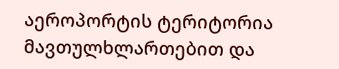აეროპორტის ტერიტორია მავთულხლართებით და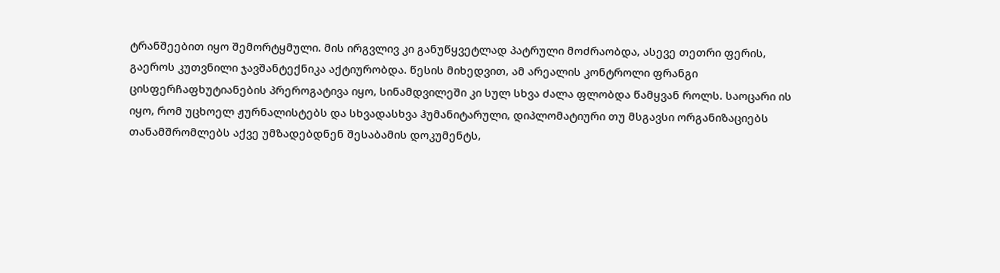ტრანშეებით იყო შემორტყმული. მის ირგვლივ კი განუწყვეტლად პატრული მოძრაობდა, ასევე თეთრი ფერის, გაეროს კუთვნილი ჯავშანტექნიკა აქტიურობდა. წესის მიხედვით, ამ არეალის კონტროლი ფრანგი ცისფერჩაფხუტიანების პრეროგატივა იყო, სინამდვილეში კი სულ სხვა ძალა ფლობდა წამყვან როლს. საოცარი ის იყო, რომ უცხოელ ჟურნალისტებს და სხვადასხვა ჰუმანიტარული, დიპლომატიური თუ მსგავსი ორგანიზაციებს თანამშრომლებს აქვე უმზადებდნენ შესაბამის დოკუმენტს,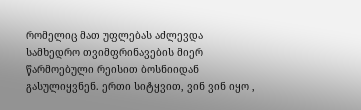რომელიც მათ უფლებას აძლევდა სამხედრო თვიმფრინავების მიერ წარმოებული რეისით ბოსნიიდან გასულიყვნენ. ერთი სიტყვით, ვინ ვინ იყო ,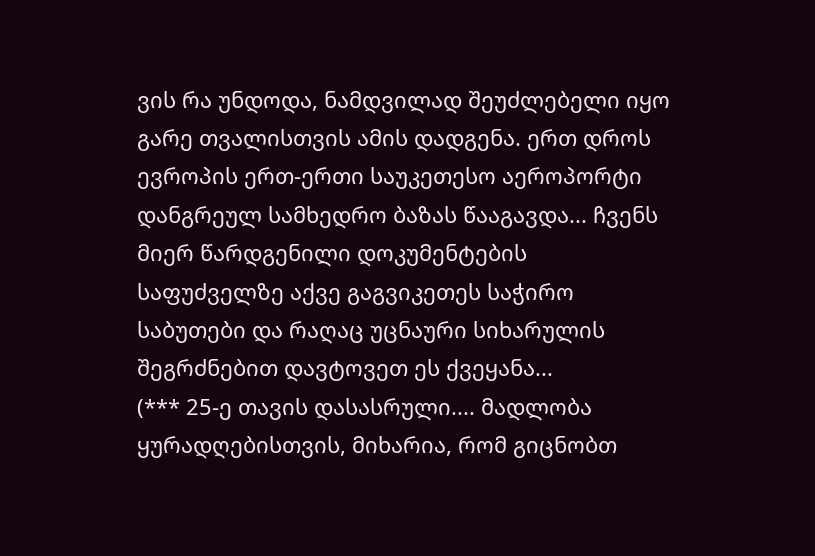ვის რა უნდოდა, ნამდვილად შეუძლებელი იყო გარე თვალისთვის ამის დადგენა. ერთ დროს ევროპის ერთ-ერთი საუკეთესო აეროპორტი დანგრეულ სამხედრო ბაზას წააგავდა... ჩვენს მიერ წარდგენილი დოკუმენტების საფუძველზე აქვე გაგვიკეთეს საჭირო საბუთები და რაღაც უცნაური სიხარულის შეგრძნებით დავტოვეთ ეს ქვეყანა...
(*** 25-ე თავის დასასრული.... მადლობა ყურადღებისთვის, მიხარია, რომ გიცნობთ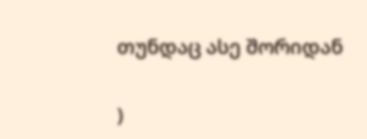თუნდაც ასე შორიდან

)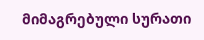მიმაგრებული სურათი